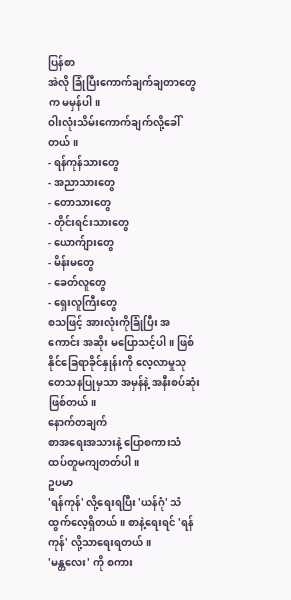ပြန်စာ
အဲလို ခြုံပြီးကောက်ချက်ချတာတွေက မမှန်ပါ။
ဝါးလုံးသိမ်းကောက်ချက်လို့ခေါ်တယ်။
- ရန်ကုန်သားတွေ
- အညာသားတွေ
- တောသားတွေ
- တိုင်းရင်းသားတွေ
- ယောက်ျားတွေ
- မိန်းမတွေ
- ခေတ်လူတွေ
- ရှေးလူကြီးတွေ
စသဖြင့် အားလုံးကိုခြုံပြီး အကောင်း အဆိုး မပြောသင့်ပါ။ ဖြစ်နိုင်ခြေရာခိုင်နှုန်းကို လေ့လာမှုသုတေသနပြုမှသာ အမှန်နဲ့ အနီးစပ်ဆုံးဖြစ်တယ်။
နောက်တချက်
စာအရေးအသားနဲ့ ပြောစကားသံ ထပ်တူမကျတတ်ပါ။
ဥပမာ
'ရန်ကုန်' လို့ရေးရပြီး 'ယန်ဂုံ' သံထွက်လေ့ရှိတယ်။ စာနဲ့ရေးရင် 'ရန်ကုန်' လို့သာရေးရတယ်။
'မန္တလေး' ကို စကား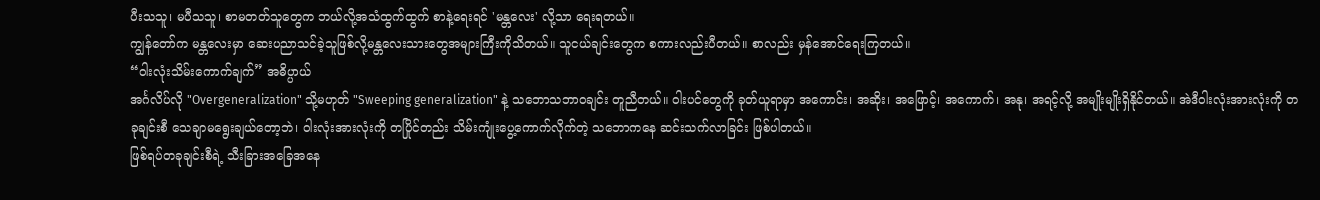ပီးသသူ၊ မပီသသူ၊ စာမတတ်သူတွေက ဘယ်လို့အသံထွက်ထွက် စာနဲ့ရေးရင် 'မန္တလေး' လို့သာ ရေးရတယ်။
ကျွန်တော်က မန္တလေးမှာ ဆေးပညာသင်ခဲ့သူဖြစ်လို့မန္တလေးသားတွေအများကြီးကိုသိတယ်။ သူငယ်ချင်းတွေက စကားလည်းပီတယ်။ စာလည်း မှန်အောင်ရေးကြတယ်။
“ဝါးလုံးသိမ်းကောက်ချက်” အဓိပ္ပာယ်
အင်္ဂလိပ်လို "Overgeneralization" သို့မဟုတ် "Sweeping generalization" နဲ့ သဘောသဘာဝချင်း တူညီတယ်။ ဝါးပင်တွေကို ခုတ်ယူရာမှာ အကောင်း၊ အဆိုး၊ အဖြောင့်၊ အကောက်၊ အနု၊ အရင့်လို့ အမျိုးမျိုးရှိနိုင်တယ်။ အဲဒီဝါးလုံးအားလုံးကို တခုချင်းစီ သေချာမရွေးချယ်တော့ဘဲ၊ ဝါးလုံးအားလုံးကို တပြိုင်တည်း သိမ်းကျုံးပွေ့ကောက်လိုက်တဲ့ သဘောကနေ ဆင်းသက်လာခြင်း ဖြစ်ပါတယ်။
ဖြစ်ရပ်တခုချင်းစီရဲ့ သီးခြားအခြေအနေ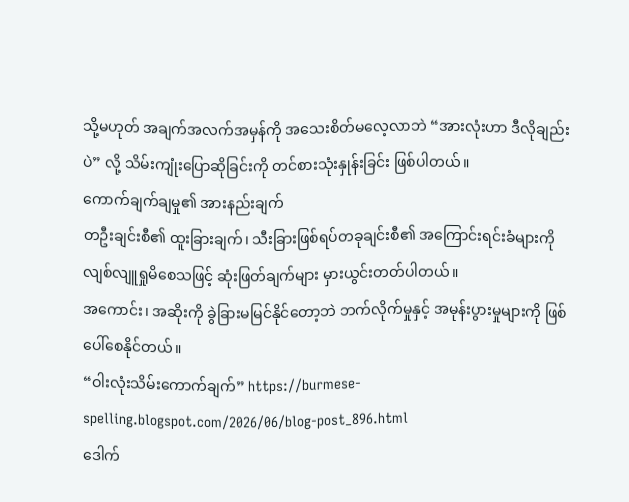သို့မဟုတ် အချက်အလက်အမှန်ကို အသေးစိတ်မလေ့လာဘဲ “အားလုံးဟာ ဒီလိုချည်းပဲ” လို့ သိမ်းကျုံးပြောဆိုခြင်းကို တင်စားသုံးနှုန်းခြင်း ဖြစ်ပါတယ်။
ကောက်ချက်ချမှု၏ အားနည်းချက်
တဦးချင်းစီ၏ ထူးခြားချက်၊ သီးခြားဖြစ်ရပ်တခုချင်းစီ၏ အကြောင်းရင်းခံများကို လျစ်လျူရှုမိစေသဖြင့် ဆုံးဖြတ်ချက်များ မှားယွင်းတတ်ပါတယ်။
အကောင်း၊ အဆိုးကို ခွဲခြားမမြင်နိုင်တော့ဘဲ ဘက်လိုက်မှုနှင့် အမုန်းပွားမှုများကို ဖြစ်ပေါ်စေနိုင်တယ်။
“ဝါးလုံးသိမ်းကောက်ချက်” https://burmese-spelling.blogspot.com/2026/06/blog-post_896.html
ဒေါက်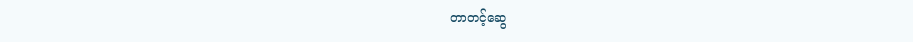တာတင့်ဆွေ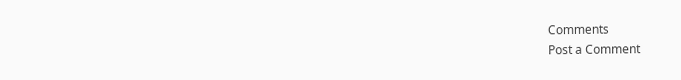Comments
Post a Comment